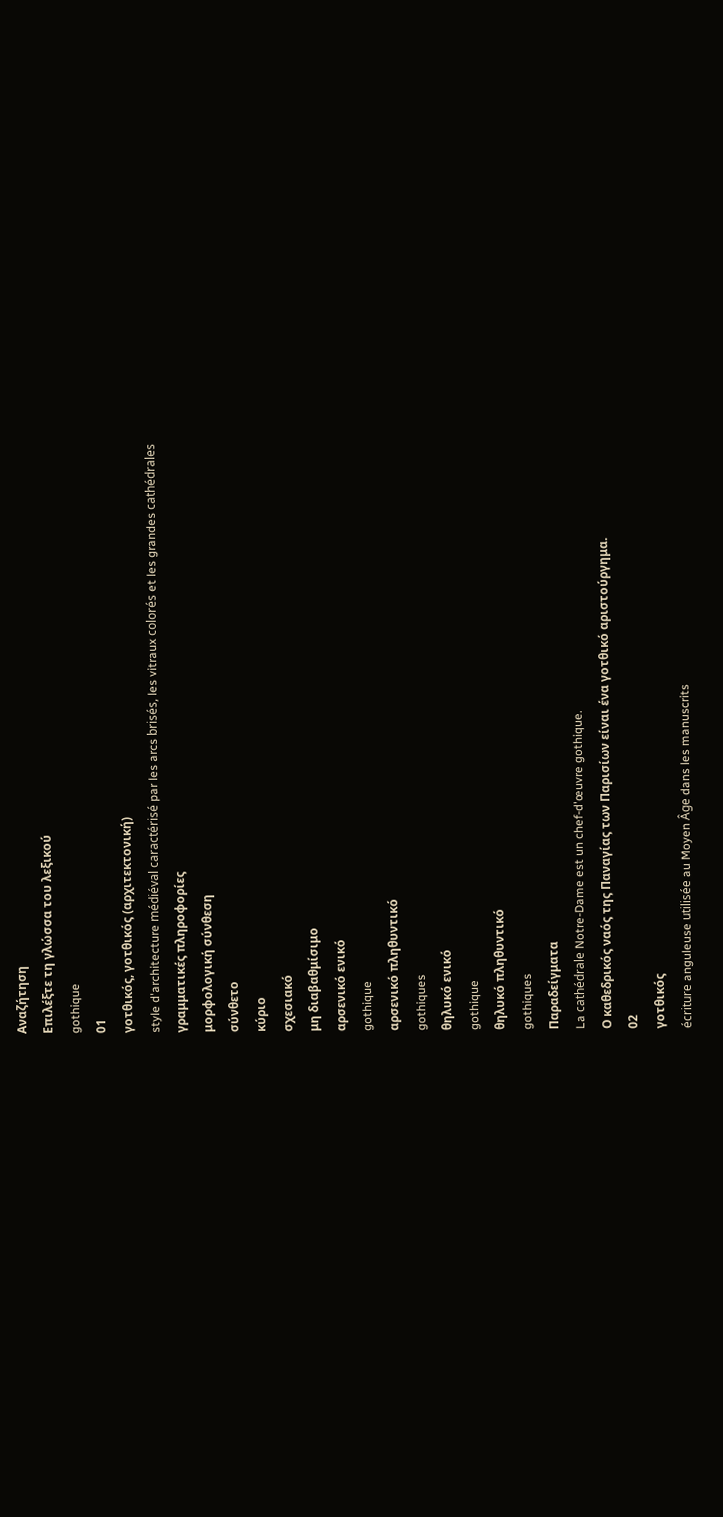Αναζήτηση
Επιλέξτε τη γλώσσα του λεξικού
gothique
01
γοτθικός, γοτθικός (αρχιτεκτονική)
style d'architecture médiéval caractérisé par les arcs brisés, les vitraux colorés et les grandes cathédrales
γραμματικές πληροφορίες
μορφολογική σύνθεση
σύνθετο
κύριο
σχεσιακό
μη διαβαθμίσιμο
αρσενικό ενικό
gothique
αρσενικό πληθυντικό
gothiques
θηλυκό ενικό
gothique
θηλυκό πληθυντικό
gothiques
Παραδείγματα
La cathédrale Notre-Dame est un chef-d'œuvre gothique.
Ο καθεδρικός ναός της Παναγίας των Παρισίων είναι ένα γοτθικό αριστούργημα.
02
γοτθικός
écriture anguleuse utilisée au Moyen Âge dans les manuscrits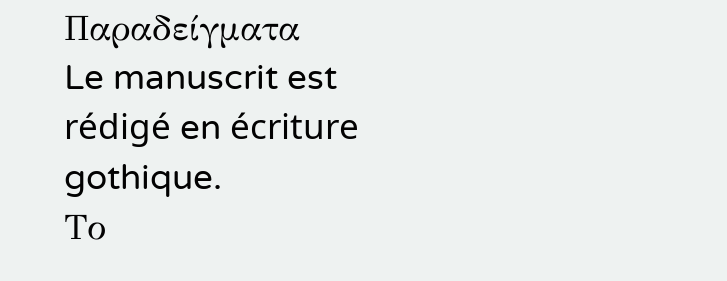Παραδείγματα
Le manuscrit est rédigé en écriture gothique.
Το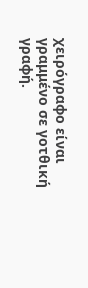χειρόγραφο είναι γραμμένο σε γοτθική γραφή.